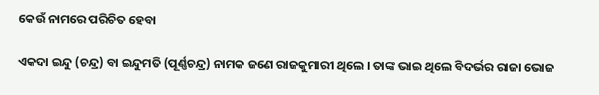କେଉଁ ନାମରେ ପରିଚିତ ହେବା

ଏକଦା ଇନ୍ଦୁ (ଚନ୍ଦ୍ର) ବା ଇନ୍ଦୁମତି (ପୂର୍ଣ୍ଣଚନ୍ଦ୍ର) ନାମକ ଜଣେ ରାଜକୁମାରୀ ଥିଲେ । ତାଙ୍କ ଭାଇ ଥିଲେ ବିଦର୍ଭର ରାଜା ଭୋଜ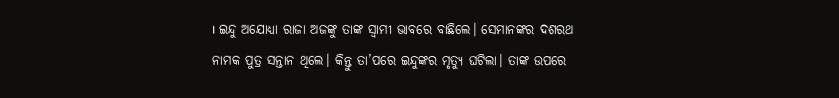। ଇନ୍ଦୁ ଅଯୋଧ୍ୟା ରାଜା ଅଜଙ୍କୁ ତାଙ୍କ ସ୍ବାମୀ ଭାବରେ ବାଛିଲେ। ସେମାନଙ୍କର ଦଶରଥ ନାମକ ପୁତ୍ର ସନ୍ତାନ ଥିଲେ। କିନ୍ତୁ ତା’ପରେ ଇନ୍ଦୁଙ୍କର ମୃତ୍ୟୁ ଘଟିଲା। ତାଙ୍କ ଉପରେ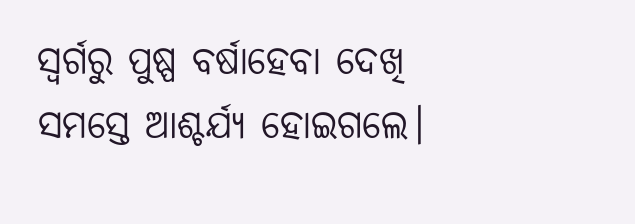ସ୍ବର୍ଗରୁ ପୁଷ୍ପ ବର୍ଷାହେବା ଦେଖି ସମସ୍ତେ ଆଶ୍ଚର୍ଯ୍ୟ ହୋଇଗଲେ।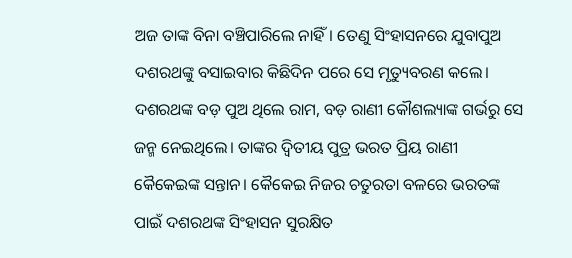ଅଜ ତାଙ୍କ ବିନା ବଞ୍ଚିପାରିଲେ ନାହିଁ। ତେଣୁ ସିଂହାସନରେ ଯୁବାପୁଅ ଦଶରଥଙ୍କୁ ବସାଇବାର କିଛିଦିନ ପରେ ସେ ମୃତ୍ୟୁବରଣ କଲେ। ଦଶରଥଙ୍କ ବଡ଼ ପୁଅ ଥିଲେ ରାମ, ବଡ଼ ରାଣୀ କୌଶଲ୍ୟାଙ୍କ ଗର୍ଭରୁ ସେ ଜନ୍ମ ନେଇଥିଲେ। ତାଙ୍କର ଦ୍ୱିତୀୟ ପୁତ୍ର ଭରତ ପ୍ରିୟ ରାଣୀ କୈକେଇଙ୍କ ସନ୍ତାନ। କୈକେଇ ନିଜର ଚତୁରତା ବଳରେ ଭରତଙ୍କ ପାଇଁ ଦଶରଥଙ୍କ ସିଂହାସନ ସୁରକ୍ଷିତ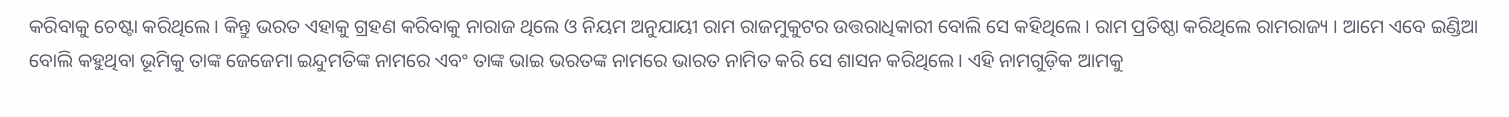କରିବାକୁ ଚେଷ୍ଟା କରିଥିଲେ। କିନ୍ତୁ ଭରତ ଏହାକୁ ଗ୍ରହଣ କରିବାକୁ ନାରାଜ ଥିଲେ ଓ ନିୟମ ଅନୁଯାୟୀ ରାମ ରାଜମୁକୁଟର ଉତ୍ତରାଧିକାରୀ ବୋଲି ସେ କହିଥିଲେ। ରାମ ପ୍ରତିଷ୍ଠା କରିଥିଲେ ରାମରାଜ୍ୟ । ଆମେ ଏବେ ଇଣ୍ଡିଆ ବୋଲି କହୁଥିବା ଭୂମିକୁ ତାଙ୍କ ଜେଜେମା ଇନ୍ଦୁମତିଙ୍କ ନାମରେ ଏବଂ ତାଙ୍କ ଭାଇ ଭରତଙ୍କ ନାମରେ ଭାରତ ନାମିତ କରି ସେ ଶାସନ କରିଥିଲେ। ଏହି ନାମଗୁଡ଼ିକ ଆମକୁ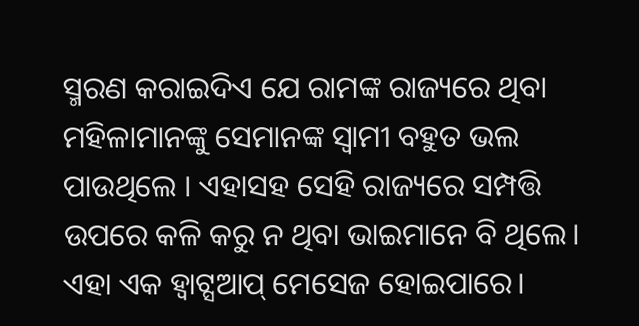ସ୍ମରଣ କରାଇଦିଏ ଯେ ରାମଙ୍କ ରାଜ୍ୟରେ ଥିବା ମହିଳାମାନଙ୍କୁ ସେମାନଙ୍କ ସ୍ବାମୀ ବହୁତ ଭଲ ପାଉଥିଲେ । ଏହାସହ ସେହି ରାଜ୍ୟରେ ସମ୍ପତ୍ତି ଉପରେ କଳି କରୁ ନ ଥିବା ଭାଇମାନେ ବି ଥିଲେ।
ଏହା ଏକ ହ୍ବାଟ୍ସଆପ୍‌ ମେସେଜ ହୋଇପାରେ।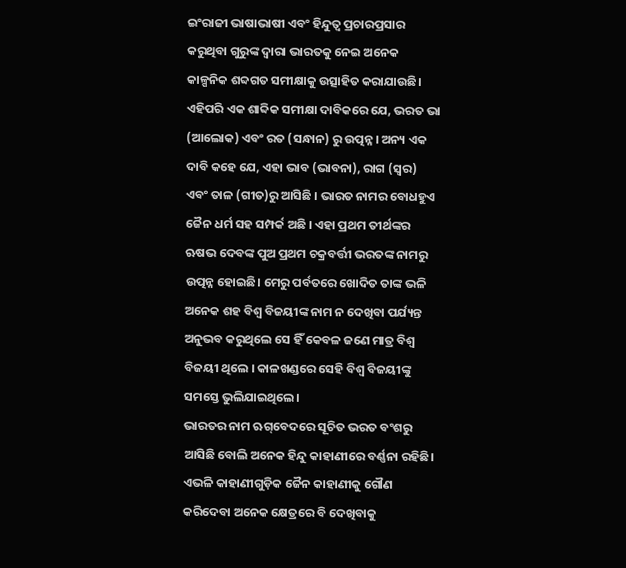ଇଂରାଜୀ ଭାଷାଭାଷୀ ଏବଂ ହିନ୍ଦୁତ୍ୱ ପ୍ରଚାରପ୍ରସାର କରୁଥିବା ଗୁରୁଙ୍କ ଦ୍ୱାରା ଭାରତକୁ ନେଇ ଅନେକ କାଳ୍ପନିକ ଶବ୍ଦଗତ ସମୀକ୍ଷାକୁ ଉତ୍ସାହିତ କରାଯାଉଛି। ଏହିପରି ଏକ ଶାବ୍ଦିକ ସମୀକ୍ଷା ଦାବିକରେ ଯେ, ଭରତ ଭା (ଆଲୋକ) ଏବଂ ରତ (ସନ୍ଧାନ) ରୁ ଉତ୍ପନ୍ନ। ଅନ୍ୟ ଏକ ଦାବି କହେ ଯେ, ଏହା ଭାବ (ଭାବନା), ରାଗ (ସ୍ବର) ଏବଂ ତାଳ (ଗୀତ)ରୁ ଆସିଛି । ଭାରତ ନାମର ବୋଧହୁଏ ଜୈନ ଧର୍ମ ସହ ସମ୍ପର୍କ ଅଛି । ଏହା ପ୍ରଥମ ତୀର୍ଥଙ୍କର ଋଷଭ ଦେବଙ୍କ ପୁଅ ପ୍ରଥମ ଚକ୍ରବର୍ତ୍ତୀ ଭରତଙ୍କ ନାମରୁ ଉତ୍ପନ୍ନ ହୋଇଛି। ମେରୁ ପର୍ବତରେ ଖୋଦିତ ତାଙ୍କ ଭଳି ଅନେକ ଶହ ବିଶ୍ୱ ବିଜୟୀଙ୍କ ନାମ ନ ଦେଖିବା ପର୍ଯ୍ୟନ୍ତ ଅନୁଭବ କରୁଥିଲେ ସେ ହିଁ କେବଳ ଜଣେ ମାତ୍ର ବିଶ୍ୱ ବିଜୟୀ ଥିଲେ । କାଳଖଣ୍ଡରେ ସେହି ବିଶ୍ୱ ବିଜୟୀଙ୍କୁ ସମସ୍ତେ ଭୁଲିଯାଇଥିଲେ।
ଭାରତର ନାମ ଋଗ୍‌ବେଦରେ ସୂଚିତ ଭରତ ବଂଶରୁ ଆସିଛି ବୋଲି ଅନେକ ହିନ୍ଦୁ କାହାଣୀରେ ବର୍ଣ୍ଣନା ରହିଛି। ଏଭଳି କାହାଣୀଗୁଡ଼ିକ ଜୈନ କାହାଣୀକୁ ଗୌଣ କରିଦେବା ଅନେକ କ୍ଷେତ୍ରରେ ବି ଦେଖିବାକୁ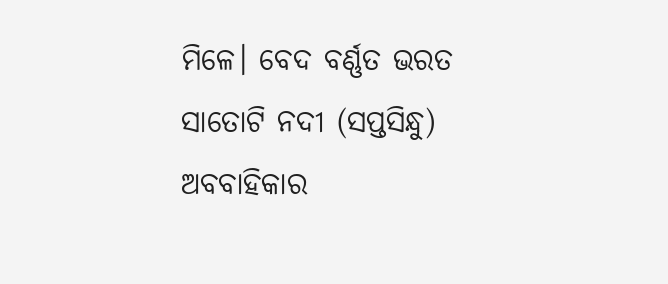ମିଳେ। ବେଦ ବର୍ଣ୍ଣତ ଭରତ ସାତୋଟି ନଦୀ (ସପ୍ତସିନ୍ଧୁ) ଅବବାହିକାର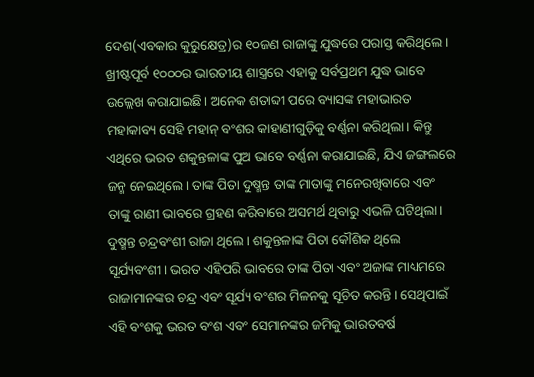ଦେଶ(ଏବକାର କୁରୁକ୍ଷେତ୍ର)ର ୧୦ଜଣ ରାଜାଙ୍କୁ ଯୁଦ୍ଧରେ ପରାସ୍ତ କରିଥିଲେ। ଖ୍ରୀଷ୍ଟପୂର୍ବ ୧୦୦୦ର ଭାରତୀୟ ଶାସ୍ତ୍ରରେ ଏହାକୁ ସର୍ବପ୍ରଥମ ଯୁଦ୍ଧ ଭାବେ ଉଲ୍ଲେଖ କରାଯାଇଛି। ଅନେକ ଶତାବ୍ଦୀ ପରେ ବ୍ୟାସଙ୍କ ମହାଭାରତ ମହାକାବ୍ୟ ସେହି ମହାନ୍‌ ବଂଶର କାହାଣୀଗୁଡ଼ିକୁ ବର୍ଣ୍ଣନା କରିଥିଲା। କିନ୍ତୁ ଏଥିରେ ଭରତ ଶକୁନ୍ତଳାଙ୍କ ପୁଅ ଭାବେ ବର୍ଣ୍ଣନା କରାଯାଇଛି, ଯିଏ ଜଙ୍ଗଲରେ ଜନ୍ମ ନେଇଥିଲେ। ତାଙ୍କ ପିତା ଦୁଷ୍ମନ୍ତ ତାଙ୍କ ମାତାଙ୍କୁ ମନେରଖିବାରେ ଏବଂ ତାଙ୍କୁ ରାଣୀ ଭାବରେ ଗ୍ରହଣ କରିବାରେ ଅସମର୍ଥ ଥିବାରୁ ଏଭଳି ଘଟିଥିଲା। ଦୁଷ୍ମନ୍ତ ଚନ୍ଦ୍ରବଂଶୀ ରାଜା ଥିଲେ। ଶକୁନ୍ତଳାଙ୍କ ପିତା କୌଶିକ ଥିଲେ ସୂର୍ଯ୍ୟବଂଶୀ। ଭରତ ଏହିପରି ଭାବରେ ତାଙ୍କ ପିତା ଏବଂ ଅଜାଙ୍କ ମାଧ୍ୟମରେ ରାଜାମାନଙ୍କର ଚନ୍ଦ୍ର ଏବଂ ସୂର୍ଯ୍ୟ ବଂଶର ମିଳନକୁ ସୂଚିତ କରନ୍ତି। ସେଥିପାଇଁ ଏହି ବଂଶକୁ ଭରତ ବଂଶ ଏବଂ ସେମାନଙ୍କର ଜମିକୁ ଭାରତବର୍ଷ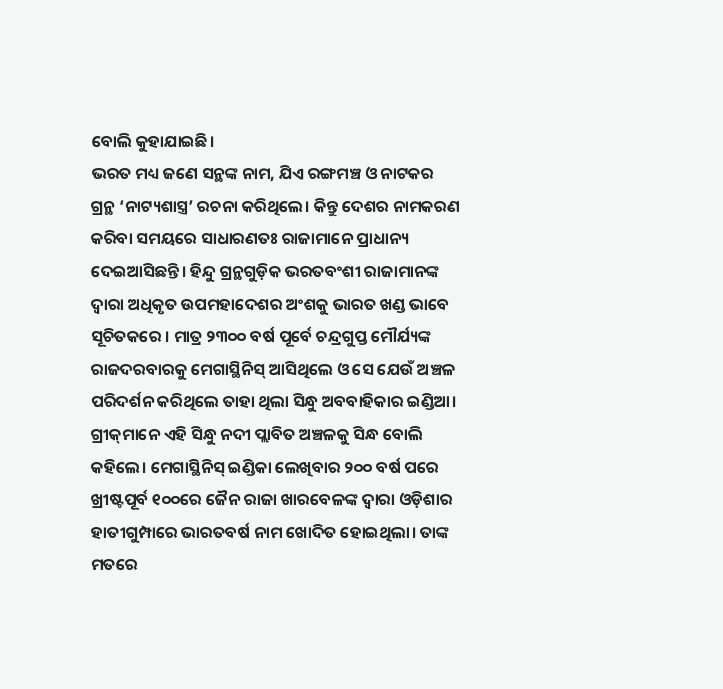ବୋଲି କୁହାଯାଇଛି।
ଭରତ ମଧ୍ୟ ଜଣେ ସନ୍ଥଙ୍କ ନାମ, ଯିଏ ରଙ୍ଗମଞ୍ଚ ଓ ନାଟକର ଗ୍ରନ୍ଥ ‘ନାଟ୍ୟଶାସ୍ତ୍ର’ ରଚନା କରିଥିଲେ। କିନ୍ତୁ ଦେଶର ନାମକରଣ କରିବା ସମୟରେ ସାଧାରଣତଃ ରାଜାମାନେ ପ୍ରାଧାନ୍ୟ ଦେଇଆସିଛନ୍ତି। ହିନ୍ଦୁ ଗ୍ରନ୍ଥଗୁଡ଼ିକ ଭରତବଂଶୀ ରାଜାମାନଙ୍କ ଦ୍ୱାରା ଅଧିକୃତ ଉପମହାଦେଶର ଅଂଶକୁ ଭାରତ ଖଣ୍ଡ ଭାବେ ସୂଚିତକରେ । ମାତ୍ର ୨୩୦୦ ବର୍ଷ ପୂର୍ବେ ଚନ୍ଦ୍ରଗୁପ୍ତ ମୌର୍ଯ୍ୟଙ୍କ ରାଜଦରବାରକୁ ମେଗାସ୍ଥିନିସ୍‌ ଆସିଥିଲେ ଓ ସେ ଯେଉଁ ଅଞ୍ଚଳ ପରିଦର୍ଶନ କରିଥିଲେ ତାହା ଥିଲା ସିନ୍ଧୁ ଅବବାହିକାର ଇଣ୍ଡିଆ। ଗ୍ରୀକ୍‌ମାନେ ଏହି ସିନ୍ଧୁ ନଦୀ ପ୍ଲାବିତ ଅଞ୍ଚଳକୁ ସିନ୍ଧ ବୋଲି କହିଲେ। ମେଗାସ୍ଥିନିସ୍‌ ଇଣ୍ଡିକା ଲେଖିବାର ୨୦୦ ବର୍ଷ ପରେ ଖ୍ରୀଷ୍ଟପୂର୍ବ ୧୦୦ରେ ଜୈନ ରାଜା ଖାରବେଳଙ୍କ ଦ୍ୱାରା ଓଡ଼ିଶାର ହାତୀଗୁମ୍ପାରେ ଭାରତବର୍ଷ ନାମ ଖୋଦିତ ହୋଇଥିଲା। ତାଙ୍କ ମତରେ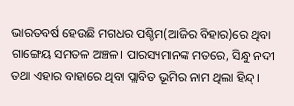ଭାରତବର୍ଷ ହେଉଛି ମଗଧର ପଶ୍ଚିମ(ଆଜିର ବିହାର)ରେ ଥିବା ଗାଙ୍ଗେୟ ସମତଳ ଅଞ୍ଚଳ। ପାରସ୍ୟମାନଙ୍କ ମତରେ, ସିନ୍ଧୁ ନଦୀ ତଥା ଏହାର ବାହାରେ ଥିବା ପ୍ଲାବିତ ଭୂମିର ନାମ ଥିଲା ହିନ୍ଦ୍‌।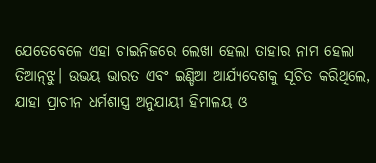ଯେତେବେଳେ ଏହା ଚାଇନିଜରେ ଲେଖା ହେଲା ତାହାର ନାମ ହେଲା ତିଆନ୍‌ଝୁ। ଉଭୟ ଭାରତ ଏବଂ ଇଣ୍ଡିଆ ଆର୍ଯ୍ୟଦେଶକୁ ସୂଚିତ କରିଥିଲେ, ଯାହା ପ୍ରାଚୀନ ଧର୍ମଶାସ୍ତ୍ର ଅନୁଯାୟୀ ହିମାଳୟ ଓ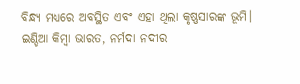ବିନ୍ଧ୍ୟ ମଧ୍ୟରେ ଅବସ୍ଥିତ ଏବଂ ଏହା ଥିଲା କୃଷ୍ଣସାରଙ୍କ ଭୂମି। ଇଣ୍ଡିଆ କିମ୍ବା ଭାରତ, ନର୍ମଦା ନଦୀର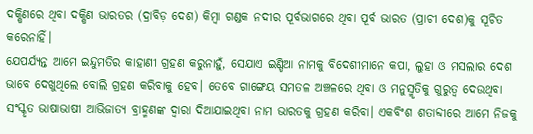ଦକ୍ଷିଣରେ ଥିବା ଦକ୍ଷିଣ ଭାରତର (ଦ୍ରାବିଡ଼ ଦେଶ) କିମ୍ବା ଗଣ୍ଡକ ନଦୀର ପୂର୍ବଭାଗରେ ଥିବା ପୂର୍ବ ଭାରତ (ପ୍ରାଚୀ ଦେଶ)କୁ ସୂଚିତ କରେନାହିଁ।
ଯେପର୍ଯ୍ୟନ୍ତ ଆମେ ଇନ୍ଦୁମତିର କାହାଣୀ ଗ୍ରହଣ କରୁନାହୁଁ, ସେଯାଏ ଇଣ୍ଡିଆ ନାମକୁ ବିଦେଶୀମାନେ କପା, ଲୁହା ଓ ମସଲାର ଦେଶ ଭାବେ ଦେଖୁଥିଲେ ବୋଲି ଗ୍ରହଣ କରିବାକୁ ହେବ। ତେବେ ଗାଙ୍ଗେୟ ସମତଳ ଅଞ୍ଚଳରେ ଥିବା ଓ ମନୁସ୍ମୃତିକୁ ଗୁରୁତ୍ୱ ଦେଉଥିବା ସଂସ୍କୃତ ଭାଷାଭାଷୀ ଆଭିଜାତ୍ୟ ବ୍ରାହ୍ମଣଙ୍କ ଦ୍ୱାରା ଦିଆଯାଇଥିବା ନାମ ଭାରତକୁ ଗ୍ରହଣ କରିବା। ଏକବିଂଶ ଶତାବ୍ଦୀରେ ଆମେ ନିଜକୁ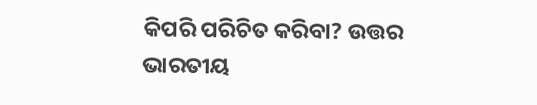କିପରି ପରିଚିତ କରିବା? ଉତ୍ତର ଭାରତୀୟ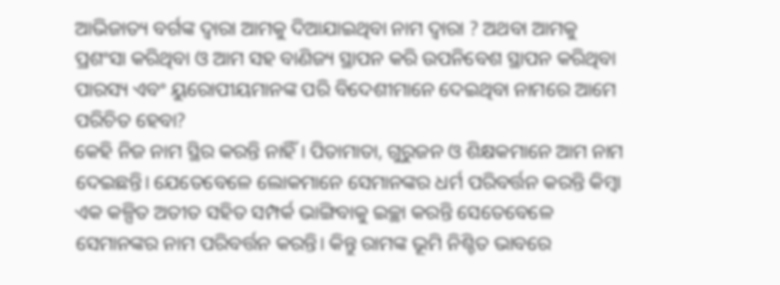ଆଭିଜାତ୍ୟ ବର୍ଗଙ୍କ ଦ୍ୱାରା ଆମକୁ ଦିଆଯାଇଥିବା ନାମ ଦ୍ୱାରା ? ଅଥବା ଆମକୁ ପ୍ରଶଂସା କରିଥିବା ଓ ଆମ ସହ ବାଣିଜ୍ୟ ସ୍ଥାପନ କରି ଉପନିବେଶ ସ୍ଥାପନ କରିଥିବା ପାରସ୍ୟ ଏବଂ ୟୁରୋପୀୟମାନଙ୍କ ପରି ବିଦେଶୀମାନେ ଦେଇଥିବା ନାମରେ ଆମେ ପରିଚିତ ହେବା?
କେହି ନିଜ ନାମ ସ୍ଥିର କରନ୍ତି ନାହିଁ । ପିତାମାତା, ଗୁରୁଜନ ଓ ଶିକ୍ଷକମାନେ ଆମ ନାମ ଦେଇଛନ୍ତି। ଯେତେବେଳେ ଲୋକମାନେ ସେମାନଙ୍କର ଧର୍ମ ପରିବର୍ତ୍ତନ କରନ୍ତି କିମ୍ବା ଏକ କଳ୍ପିତ ଅତୀତ ସହିତ ସମ୍ପର୍କ ଭାଙ୍ଗିବାକୁ ଇଚ୍ଛା କରନ୍ତି ସେତେବେଳେ ସେମାନଙ୍କର ନାମ ପରିବର୍ତ୍ତନ କରନ୍ତି। କିନ୍ତୁ ରାମଙ୍କ ଭୂମି ନିଶ୍ଚିତ ଭାବରେ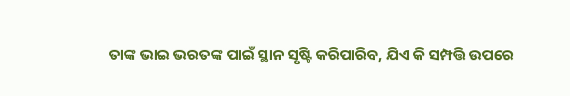ତାଙ୍କ ଭାଇ ଭରତଙ୍କ ପାଇଁ ସ୍ଥାନ ସୃଷ୍ଟି କରିପାରିବ, ଯିଏ କି ସମ୍ପତ୍ତି ଉପରେ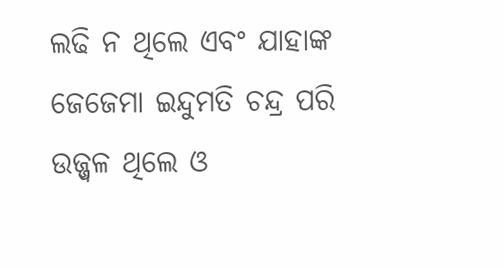ଲଢି ନ ଥିଲେ ଏବଂ ଯାହାଙ୍କ ଜେଜେମା ଇନ୍ଦୁମତି ଚନ୍ଦ୍ର ପରି ଉଜ୍ଜ୍ୱଳ ଥିଲେ ଓ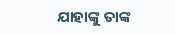ଯାହାଙ୍କୁ ତାଙ୍କ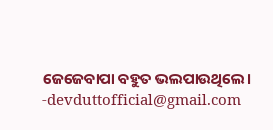ଜେଜେବାପା ବହୁତ ଭଲପାଉଥିଲେ।
-devduttofficial@gmail.com